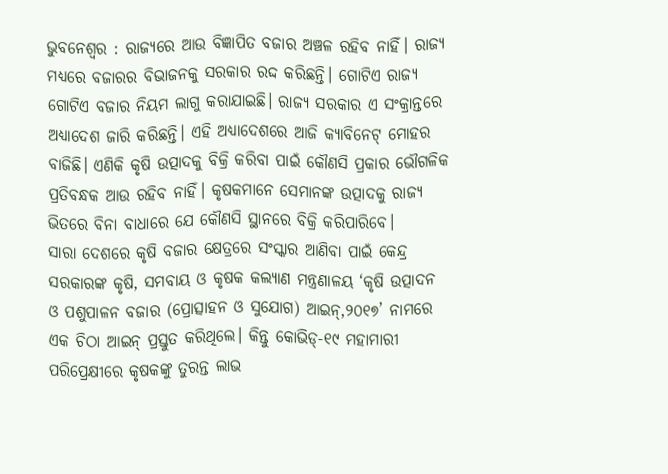ଭୁବନେଶ୍ୱର : ରାଜ୍ୟରେ ଆଉ ବିଜ୍ଞାପିତ ବଜାର ଅଞ୍ଚଳ ରହିବ ନାହିଁ। ରାଜ୍ୟ ମଧ୍ୟରେ ବଜାରର ବିଭାଜନକୁ ସରକାର ରଦ୍ଦ କରିଛନ୍ତି। ଗୋଟିଏ ରାଜ୍ୟ ଗୋଟିଏ ବଜାର ନିୟମ ଲାଗୁ କରାଯାଇଛି। ରାଜ୍ୟ ସରକାର ଏ ସଂକ୍ରାନ୍ତରେ ଅଧ୍ୟାଦେଶ ଜାରି କରିଛନ୍ତି। ଏହି ଅଧ୍ୟାଦେଶରେ ଆଜି କ୍ୟାବିନେଟ୍ ମୋହର ବାଜିଛି। ଏଣିକି କୃଷି ଉତ୍ପାଦକୁ ବିକ୍ରି କରିବା ପାଇଁ କୌଣସି ପ୍ରକାର ଭୌଗଳିକ ପ୍ରତିବନ୍ଧକ ଆଉ ରହିବ ନାହିଁ। କୃଷକମାନେ ସେମାନଙ୍କ ଉତ୍ପାଦକୁ ରାଜ୍ୟ ଭିତରେ ବିନା ବାଧାରେ ଯେ କୌଣସି ସ୍ଥାନରେ ବିକ୍ରି କରିପାରିବେ।
ସାରା ଦେଶରେ କୃଷି ବଜାର କ୍ଷେତ୍ରରେ ସଂସ୍କାର ଆଣିବା ପାଇଁ କେନ୍ଦ୍ର ସରକାରଙ୍କ କୃଷି, ସମବାୟ ଓ କୃଷକ କଲ୍ୟାଣ ମନ୍ତ୍ରଣାଳୟ ‘କୃଷି ଉତ୍ପାଦନ ଓ ପଶୁପାଳନ ବଜାର (ପ୍ରୋତ୍ସାହନ ଓ ସୁଯୋଗ) ଆଇନ୍,୨୦୧୭’ ନାମରେ ଏକ ଚିଠା ଆଇନ୍ ପ୍ରସ୍ତୁତ କରିଥିଲେ। କିନ୍ତୁ କୋଭିଡ୍-୧୯ ମହାମାରୀ ପରିପ୍ରେକ୍ଷୀରେ କୃଷକଙ୍କୁ ତୁରନ୍ତ ଲାଭ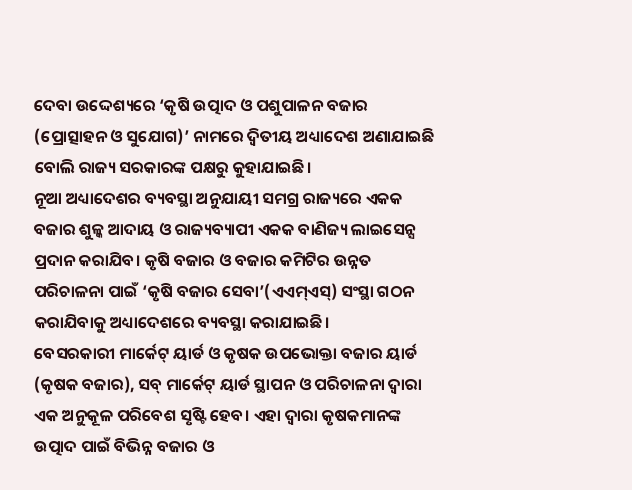ଦେବା ଉଦ୍ଦେଶ୍ୟରେ ‘କୃଷି ଉତ୍ପାଦ ଓ ପଶୁପାଳନ ବଜାର (ପ୍ରୋତ୍ସାହନ ଓ ସୁଯୋଗ)’ ନାମରେ ଦ୍ବିତୀୟ ଅଧ୍ୟାଦେଶ ଅଣାଯାଇଛି ବୋଲି ରାଜ୍ୟ ସରକାରଙ୍କ ପକ୍ଷରୁ କୁହାଯାଇଛି।
ନୂଆ ଅଧ୍ୟାଦେଶର ବ୍ୟବସ୍ଥା ଅନୁଯାୟୀ ସମଗ୍ର ରାଜ୍ୟରେ ଏକକ ବଜାର ଶୁଳ୍କ ଆଦାୟ ଓ ରାଜ୍ୟବ୍ୟାପୀ ଏକକ ବାଣିଜ୍ୟ ଲାଇସେନ୍ସ ପ୍ରଦାନ କରାଯିବ। କୃଷି ବଜାର ଓ ବଜାର କମିଟିର ଉନ୍ନତ ପରିଚାଳନା ପାଇଁ ‘କୃଷି ବଜାର ସେବା’(ଏଏମ୍ଏସ୍) ସଂସ୍ଥା ଗଠନ କରାଯିବାକୁ ଅଧ୍ୟାଦେଶରେ ବ୍ୟବସ୍ଥା କରାଯାଇଛି।
ବେସରକାରୀ ମାର୍କେଟ୍ ୟାର୍ଡ ଓ କୃଷକ ଉପଭୋକ୍ତା ବଜାର ୟାର୍ଡ (କୃଷକ ବଜାର), ସବ୍ ମାର୍କେଟ୍ ୟାର୍ଡ ସ୍ଥାପନ ଓ ପରିଚାଳନା ଦ୍ବାରା ଏକ ଅନୁକୂଳ ପରିବେଶ ସୃଷ୍ଟି ହେବ। ଏହା ଦ୍ବାରା କୃଷକମାନଙ୍କ ଉତ୍ପାଦ ପାଇଁ ବିଭିନ୍ନ ବଜାର ଓ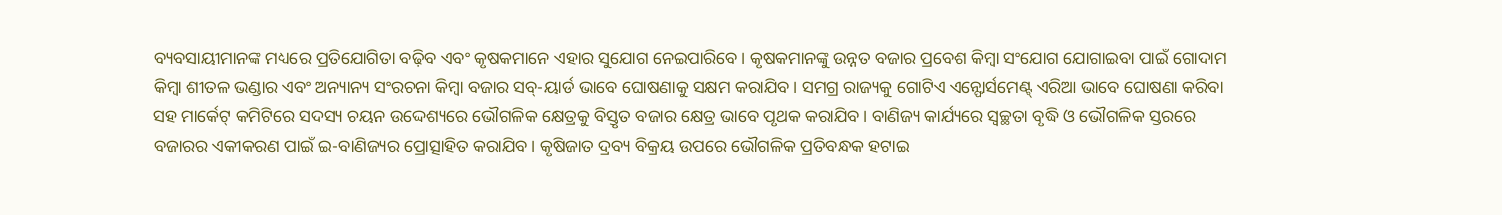ବ୍ୟବସାୟୀମାନଙ୍କ ମଧ୍ୟରେ ପ୍ରତିଯୋଗିତା ବଢ଼ିବ ଏବଂ କୃଷକମାନେ ଏହାର ସୁଯୋଗ ନେଇପାରିବେ। କୃଷକମାନଙ୍କୁ ଉନ୍ନତ ବଜାର ପ୍ରବେଶ କିମ୍ବା ସଂଯୋଗ ଯୋଗାଇବା ପାଇଁ ଗୋଦାମ କିମ୍ବା ଶୀତଳ ଭଣ୍ଡାର ଏବଂ ଅନ୍ୟାନ୍ୟ ସଂରଚନା କିମ୍ବା ବଜାର ସବ୍-ୟାର୍ଡ ଭାବେ ଘୋଷଣାକୁ ସକ୍ଷମ କରାଯିବ। ସମଗ୍ର ରାଜ୍ୟକୁ ଗୋଟିଏ ଏନ୍ଫୋର୍ସମେଣ୍ଟ୍ ଏରିଆ ଭାବେ ଘୋଷଣା କରିବା ସହ ମାର୍କେଟ୍ କମିଟିରେ ସଦସ୍ୟ ଚୟନ ଉଦ୍ଦେଶ୍ୟରେ ଭୌଗଳିକ କ୍ଷେତ୍ରକୁ ବିସ୍ତୃତ ବଜାର କ୍ଷେତ୍ର ଭାବେ ପୃଥକ କରାଯିବ। ବାଣିଜ୍ୟ କାର୍ଯ୍ୟରେ ସ୍ବଚ୍ଛତା ବୃଦ୍ଧି ଓ ଭୌଗଳିକ ସ୍ତରରେ ବଜାରର ଏକୀକରଣ ପାଇଁ ଇ-ବାଣିଜ୍ୟର ପ୍ରୋତ୍ସାହିତ କରାଯିବ। କୃଷିଜାତ ଦ୍ରବ୍ୟ ବିକ୍ରୟ ଉପରେ ଭୌଗଳିକ ପ୍ରତିବନ୍ଧକ ହଟାଇ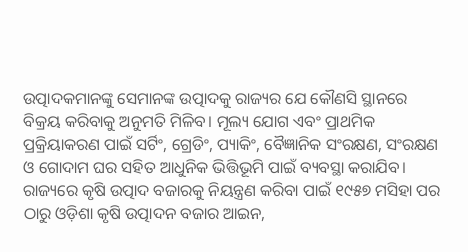ଉତ୍ପାଦକମାନଙ୍କୁ ସେମାନଙ୍କ ଉତ୍ପାଦକୁ ରାଜ୍ୟର ଯେ କୌଣସି ସ୍ଥାନରେ ବିକ୍ରୟ କରିବାକୁ ଅନୁମତି ମିଳିବ। ମୂଲ୍ୟ ଯୋଗ ଏବଂ ପ୍ରାଥମିକ ପ୍ରକ୍ରିୟାକରଣ ପାଇଁ ସର୍ଟିଂ, ଗ୍ରେଡିଂ, ପ୍ୟାକିଂ, ବୈଜ୍ଞାନିକ ସଂରକ୍ଷଣ, ସଂରକ୍ଷଣ ଓ ଗୋଦାମ ଘର ସହିତ ଆଧୁନିକ ଭିତ୍ତିଭୂମି ପାଇଁ ବ୍ୟବସ୍ଥା କରାଯିବ।
ରାଜ୍ୟରେ କୃଷି ଉତ୍ପାଦ ବଜାରକୁ ନିୟନ୍ତ୍ରଣ କରିବା ପାଇଁ ୧୯୫୭ ମସିହା ପର ଠାରୁ ଓଡ଼ିଶା କୃଷି ଉତ୍ପାଦନ ବଜାର ଆଇନ,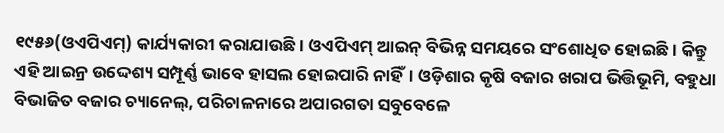୧୯୫୬(ଓଏପିଏମ୍) କାର୍ଯ୍ୟକାରୀ କରାଯାଉଛି। ଓଏପିଏମ୍ ଆଇନ୍ ବିଭିନ୍ନ ସମୟରେ ସଂଶୋଧିତ ହୋଇଛି। କିନ୍ତୁ ଏହି ଆଇନ୍ର ଉଦ୍ଦେଶ୍ୟ ସମ୍ପୂର୍ଣ୍ଣ ଭାବେ ହାସଲ ହୋଇପାରି ନାହିଁ। ଓଡ଼ିଶାର କୃଷି ବଜାର ଖରାପ ଭିତ୍ତିଭୂମି, ବହୁଧା ବିଭାଜିତ ବଜାର ଚ୍ୟାନେଲ୍, ପରିଚାଳନାରେ ଅପାରଗତା ସବୁବେଳେ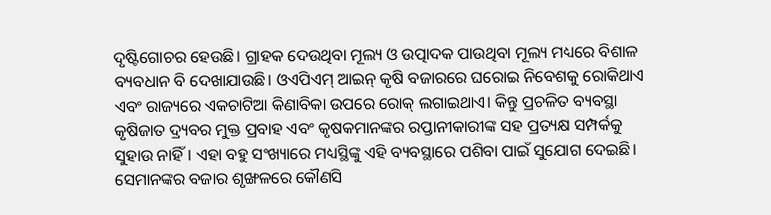ଦୃଷ୍ଟିଗୋଚର ହେଉଛି। ଗ୍ରାହକ ଦେଉଥିବା ମୂଲ୍ୟ ଓ ଉତ୍ପାଦକ ପାଉଥିବା ମୂଲ୍ୟ ମଧ୍ୟରେ ବିଶାଳ ବ୍ୟବଧାନ ବି ଦେଖାଯାଉଛି। ଓଏପିଏମ୍ ଆଇନ୍ କୃଷି ବଜାରରେ ଘରୋଇ ନିବେଶକୁ ରୋକିଥାଏ ଏବଂ ରାଜ୍ୟରେ ଏକଚାଟିଆ କିଣାବିକା ଉପରେ ରୋକ୍ ଲଗାଇଥାଏ। କିନ୍ତୁ ପ୍ରଚଳିତ ବ୍ୟବସ୍ଥା କୃଷିଜାତ ଦ୍ର୍ୟବର ମୁକ୍ତ ପ୍ରବାହ ଏବଂ କୃଷକମାନଙ୍କର ରପ୍ତାନୀକାରୀଙ୍କ ସହ ପ୍ରତ୍ୟକ୍ଷ ସମ୍ପର୍କକୁ ସୁହାଉ ନାହିଁ। ଏହା ବହୁ ସଂଖ୍ୟାରେ ମଧ୍ୟସ୍ଥିଙ୍କୁ ଏହି ବ୍ୟବସ୍ଥାରେ ପଶିବା ପାଇଁ ସୁଯୋଗ ଦେଇଛି। ସେମାନଙ୍କର ବଜାର ଶୃଙ୍ଖଳରେ କୌଣସି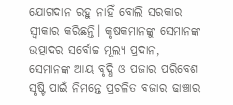ଯୋଗଦାନ ରହୁ ନାହିଁ ବୋଲି ସରକାର ସ୍ବୀକାର କରିଛନ୍ତି। କୃଷକମାନଙ୍କୁ ସେମାନଙ୍କ ଉତ୍ପାଦର ସର୍ବୋଚ୍ଚ ମୂଲ୍ୟ ପ୍ରଦାନ, ସେମାନଙ୍କ ଆୟ ବୃଦ୍ଧି ଓ ପଜାର ପରିବେଶ ସୃଷ୍ଟି ପାଇଁ ନିମନ୍ତେ ପ୍ରଚଳିତ ବଜାର ଢାଞ୍ଚାର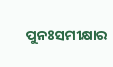ପୁନଃସମୀକ୍ଷାର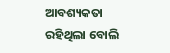ଆବଶ୍ୟକତା ରହିଥିଲା ବୋଲି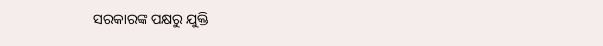ସରକାରଙ୍କ ପକ୍ଷରୁ ଯୁକ୍ତି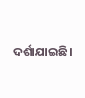ଦର୍ଶାଯାଇଛି।